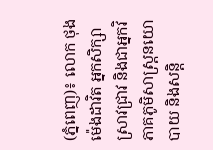(ភ្នំពេញ)៖ លោក ថុង ម៉េងដាវិត អ្នកសិក្សាស្រាវជ្រាវ និងជាអ្នកវិភាគភូមិសាស្រ្តនយោបាយ និងសន្តិ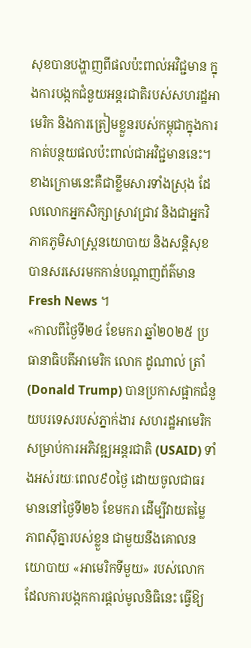សុខបានបង្ហាញពីផលប៉ះពាល់អវិជ្ជមាន ក្នុងការបង្កកជំនួយអន្តរជាតិរបស់សហរដ្ឋអាមេរិក និងការត្រៀមខ្លួនរបស់កម្ពុជាក្នុងការកាត់បន្ថយផលប៉ះពាល់ជាអវិជ្ជមាននេះ។
ខាងក្រោមនេះគឺជាខ្លឹមសារទាំងស្រុង ដែលលោកអ្នកសិក្សាស្រាវជ្រាវ និងជាអ្នកវិភាគភូមិសាស្រ្តនយោបាយ និងសន្តិសុខ បានសរសេរមកកាន់បណ្ដាញព័ត៌មាន Fresh News ។
«កាលពីថ្ងៃទី២៤ ខែមករា ឆ្នាំ២០២៥ ប្រធានាធិបតីអាមេរិក លោក ដូណាល់ ត្រាំ (Donald Trump) បានប្រកាសផ្អាកជំនួយបរទេសរបស់ភ្នាក់ងារ សហរដ្ឋអាមេរិក សម្រាប់ការអភិវឌ្ឍអន្តរជាតិ (USAID) ទាំងអស់រយៈពេល៩០ថ្ងៃ ដោយចូលជាធរមាននៅថ្ងៃទី២៦ ខែមករា ដើម្បីវាយតម្លៃភាពស៊ីគ្នារបស់ខ្លួន ជាមួយនឹងគោលនយោបាយ «អាមេរិកទីមួយ» របស់លោក ដែលការបង្កកការផ្តល់មូលនិធិនេះ ធ្វើឱ្យ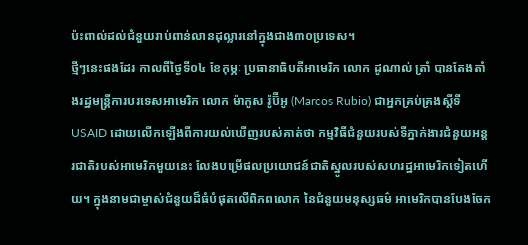ប៉ះពាល់ដល់ជំនួយរាប់ពាន់លានដុល្លារនៅក្នុងជាង៣០ប្រទេស។
ថ្មីៗនេះផងដែរ កាលពីថ្ងៃទី០៤ ខែកុម្ភៈ ប្រធានាធិបតីអាមេរិក លោក ដូណាល់ ត្រាំ បានតែងតាំងរដ្ឋមន្ត្រីការបរទេសអាមេរិក លោក ម៉ាកូស រ៉ូប៊ីអូ (Marcos Rubio) ជាអ្នកគ្រប់គ្រងស្តីទី USAID ដោយលើកឡើងពីការយល់ឃើញរបស់គាត់ថា កម្មវិធីជំនួយរបស់ទីភ្នាក់ងារជំនួយអន្តរជាតិរបស់អាមេរិកមួយនេះ លែងបម្រើផលប្រយោជន៍ជាតិស្នូលរបស់សហរដ្ឋអាមេរិកទៀតហើយ។ ក្នុងនាមជាម្ចាស់ជំនួយដ៏ធំបំផុតលើពិភពលោក នៃជំនួយមនុស្សធម៌ អាមេរិកបានបែងចែក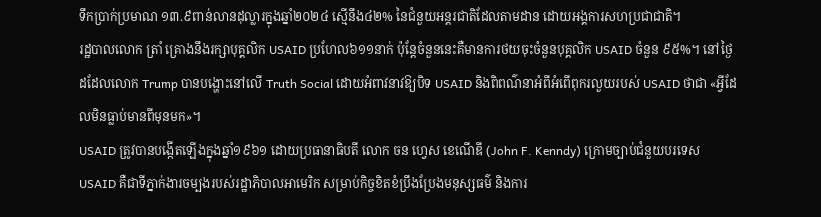ទឹកប្រាក់ប្រមាណ ១៣.៩ពាន់លានដុល្លារក្នុងឆ្នាំ២០២៤ ស្មើនឹង៤២% នៃជំនួយអន្តរជាតិដែលតាមដាន ដោយអង្គការសហប្រជាជាតិ។
រដ្ឋបាលលោក ត្រាំ គ្រោងនឹងរក្សាបុគ្គលិក USAID ប្រហែល៦១១នាក់ ប៉ុន្តែចំនួននេះគឺមានការថយចុះចំនួនបុគ្គលិក USAID ចំនួន ៩៥%។ នៅថ្ងៃដដែលលោក Trump បានបង្ហោះនៅលើ Truth Social ដោយអំពាវនាវឱ្យបិទ USAID និងពិពណ៌នាអំពីអំពើពុករលួយរបស់ USAID ថាជា «អ្វីដែលមិនធ្លាប់មានពីមុនមក»។
USAID ត្រូវបានបង្កើតឡើងក្នុងឆ្នាំ១៩៦១ ដោយប្រធានាធិបតី លោក ចន ហ្វេស ខេណើឌី (John F. Kenndy) ក្រោមច្បាប់ជំនួយបរទេស USAID គឺជាទីភ្នាក់ងារចម្បងរបស់រដ្ឋាភិបាលអាមេរិក សម្រាប់កិច្ចខិតខំប្រឹងប្រែងមនុស្សធម៌ និងការ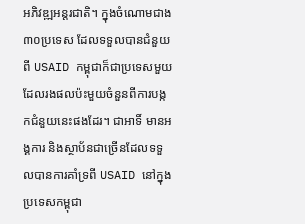អភិវឌ្ឍអន្តរជាតិ។ ក្នុងចំណោមជាង ៣០ប្រទេស ដែលទទួលបានជំនួយពី USAID កម្ពុជាក៏ជាប្រទេសមួយដែលរងផលប៉ះមួយចំនួនពីការបង្កកជំនួយនេះផងដែរ។ ជាអាទិ៍ មានអង្គការ និងស្ថាប័នជាច្រើនដែលទទួលបានការគាំទ្រពី USAID នៅក្នុងប្រទេសកម្ពុជា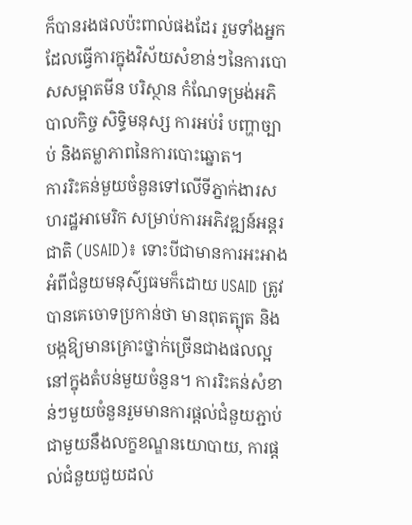ក៏បានរងផលប៉ះពាល់ផងដែរ រួមទាំងអ្នកដែលធ្វើការក្នុងវិស័យសំខាន់ៗនៃការបោសសម្អាតមីន បរិស្ថាន កំណែទម្រង់អភិបាលកិច្ច សិទ្ធិមនុស្ស ការអប់រំ បញ្ហាច្បាប់ និងតម្លាភាពនៃការបោះឆ្នោត។
ការរិះគន់មួយចំនួនទៅលើទីភ្នាក់ងារសហរដ្ឋអាមេរិក សម្រាប់ការអភិវឌ្ឍន៍អន្តរជាតិ (USAID)៖ ទោះបីជាមានការអះអាងអំពីជំនួយមនុស៌្សធមក៏ដោយ USAID ត្រូវបានគេចោទប្រកាន់ថា មានពុតត្បុត និងបង្កឱ្យមានគ្រោះថ្នាក់ច្រើនជាងផលល្អនៅក្នុងតំបន់មួយចំនួន។ ការរិះគន់សំខាន់ៗមួយចំនួនរួមមានការផ្តល់ជំនួយភ្ជាប់ជាមួយនឹងលក្ខខណ្ឌនយោបាយ, ការផ្តល់ជំនួយជួយដល់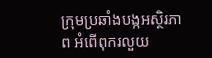ក្រុមប្រឆាំងបង្កអស្ថិរភាព អំពើពុករលួយ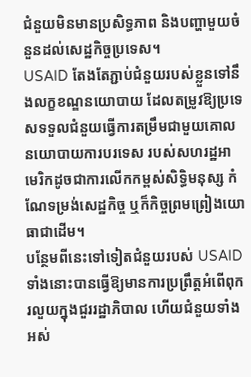ជំនួយមិនមានប្រសិទ្ធភាព និងបញ្ហាមួយចំនួនដល់សេដ្ឋកិច្ចប្រទេស។
USAID តែងតែភ្ជាប់ជំនួយរបស់ខ្លួនទៅនឹងលក្ខខណ្ឌនយោបាយ ដែលតម្រូវឱ្យប្រទេសទទួលជំនួយធ្វើការតម្រឹមជាមួយគោលនយោបាយការបរទេស របស់សហរដ្ឋអាមេរិកដូចជាការលើកកម្ពស់សិទ្ធិមនុស្ស កំណែទម្រង់សេដ្ឋកិច្ច ឬក៏កិច្ចព្រមព្រៀងយោធាជាដើម។
បន្ថែមពីនេះទៅទៀតជំនួយរបស់ USAID ទាំងនោះបានធ្វើឱ្យមានការប្រព្រឹត្តអំពើពុករលួយក្នុងជួររដ្ឋាភិបាល ហើយជំនួយទាំងអស់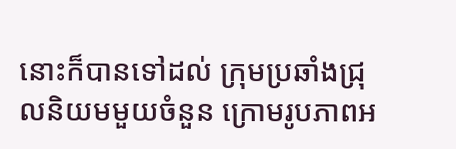នោះក៏បានទៅដល់ ក្រុមប្រឆាំងជ្រុលនិយមមួយចំនួន ក្រោមរូបភាពអ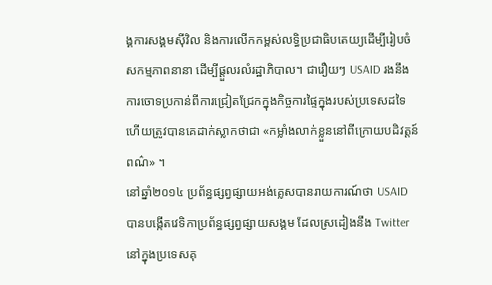ង្គការសង្គមស៊ីវិល និងការលើកកម្ពស់លទ្ធិប្រជាធិបតេយ្យដើម្បីរៀបចំសកម្មភាពនានា ដើម្បីផ្តួលរលំរដ្ឋាភិបាល។ ជារឿយៗ USAID រងនឹងការចោទប្រកាន់ពីការជ្រៀតជ្រែកក្នុងកិច្ចការផ្ទៃក្នុងរបស់ប្រទេសដទៃ ហើយត្រូវបានគេដាក់ស្លាកថាជា «កម្លាំងលាក់ខ្លួននៅពីក្រោយបដិវត្តន៍ពណ៌» ។
នៅឆ្នាំ២០១៤ ប្រព័ន្ធផ្សព្វផ្សាយអង់គ្លេសបានរាយការណ៍ថា USAID បានបង្កើតវេទិកាប្រព័ន្ធផ្សព្វផ្សាយសង្គម ដែលស្រដៀងនឹង Twitter នៅក្នុងប្រទេសគុ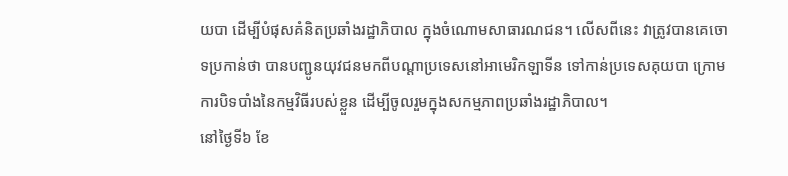យបា ដើម្បីបំផុសគំនិតប្រឆាំងរដ្ឋាភិបាល ក្នុងចំណោមសាធារណជន។ លើសពីនេះ វាត្រូវបានគេចោទប្រកាន់ថា បានបញ្ជូនយុវជនមកពីបណ្តាប្រទេសនៅអាមេរិកឡាទីន ទៅកាន់ប្រទេសគុយបា ក្រោមការបិទបាំងនៃកម្មវិធីរបស់ខ្លួន ដើម្បីចូលរួមក្នុងសកម្មភាពប្រឆាំងរដ្ឋាភិបាល។
នៅថ្ងៃទី៦ ខែ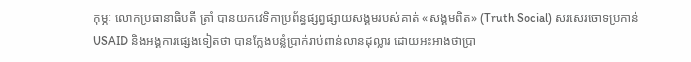កុម្ភៈ លោកប្រធានាធិបតី ត្រាំ បានយកវេទិកាប្រព័ន្ធផ្សព្វផ្សាយសង្គមរបស់គាត់ «សង្គមពិត» (Truth Social) សរសេរចោទប្រកាន់ USAID និងអង្គការផ្សេងទៀតថា បានក្លែងបន្លំប្រាក់រាប់ពាន់លានដុល្លារ ដោយអះអាងថាប្រា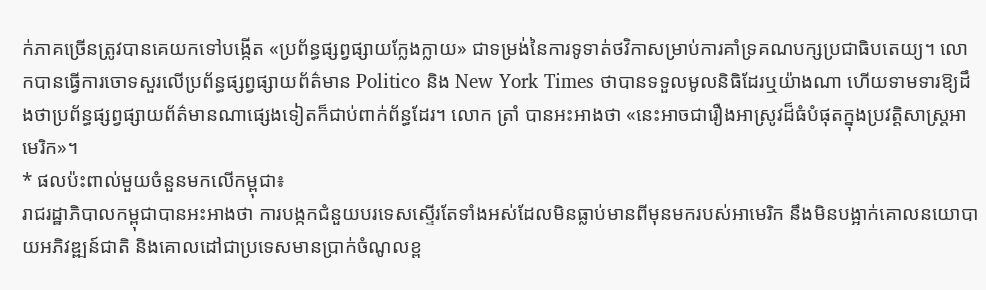ក់ភាគច្រើនត្រូវបានគេយកទៅបង្កើត «ប្រព័ន្ធផ្សព្វផ្សាយក្លែងក្លាយ» ជាទម្រង់នៃការទូទាត់ថវិកាសម្រាប់ការគាំទ្រគណបក្សប្រជាធិបតេយ្យ។ លោកបានធ្វើការចោទសួរលើប្រព័ន្ធផ្សព្វផ្សាយព័ត៌មាន Politico និង New York Times ថាបានទទួលមូលនិធិដែរឬយ៉ាងណា ហើយទាមទារឱ្យដឹងថាប្រព័ន្ធផ្សព្វផ្សាយព័ត៌មានណាផ្សេងទៀតក៏ជាប់ពាក់ព័ន្ធដែរ។ លោក ត្រាំ បានអះអាងថា «នេះអាចជារឿងអាស្រូវដ៏ធំបំផុតក្នុងប្រវត្តិសាស្ត្រអាមេរិក»។
* ផលប៉ះពាល់មួយចំនួនមកលើកម្ពុជា៖
រាជរដ្ឋាភិបាលកម្ពុជាបានអះអាងថា ការបង្កកជំនួយបរទេសស្ទើរតែទាំងអស់ដែលមិនធ្លាប់មានពីមុនមករបស់អាមេរិក នឹងមិនបង្អាក់គោលនយោបាយអភិវឌ្ឍន៍ជាតិ និងគោលដៅជាប្រទេសមានប្រាក់ចំណូលខ្ព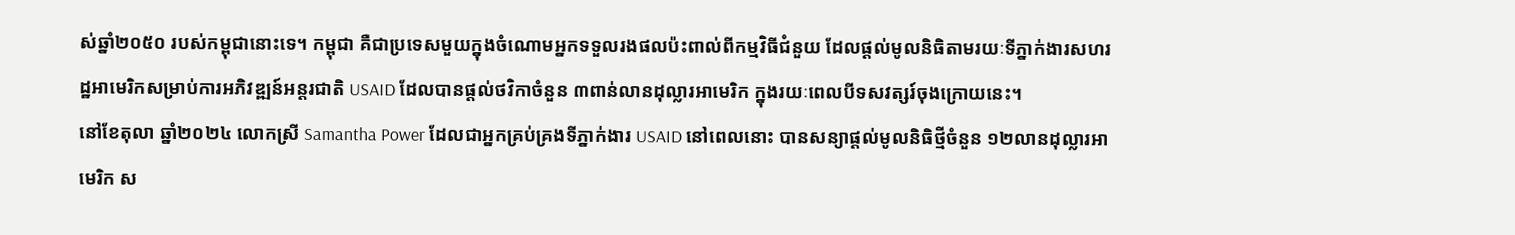ស់ឆ្នាំ២០៥០ របស់កម្ពុជានោះទេ។ កម្ពុជា គឺជាប្រទេសមួយក្នុងចំណោមអ្នកទទួលរងផលប៉ះពាល់ពីកម្មវិធីជំនួយ ដែលផ្តល់មូលនិធិតាមរយៈទីភ្នាក់ងារសហរដ្ឋអាមេរិកសម្រាប់ការអភិវឌ្ឍន៍អន្តរជាតិ USAID ដែលបានផ្តល់ថវិកាចំនួន ៣ពាន់លានដុល្លារអាមេរិក ក្នុងរយៈពេលបីទសវត្សរ៍ចុងក្រោយនេះ។
នៅខែតុលា ឆ្នាំ២០២៤ លោកស្រី Samantha Power ដែលជាអ្នកគ្រប់គ្រងទីភ្នាក់ងារ USAID នៅពេលនោះ បានសន្យាផ្តល់មូលនិធិថ្មីចំនួន ១២លានដុល្លារអាមេរិក ស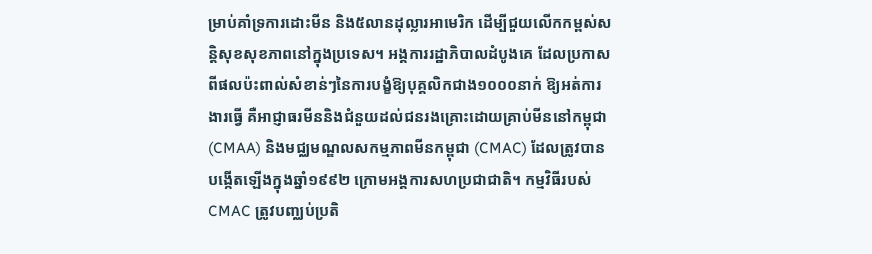ម្រាប់គាំទ្រការដោះមីន និង៥លានដុល្លារអាមេរិក ដើម្បីជួយលើកកម្ពស់សន្តិសុខសុខភាពនៅក្នុងប្រទេស។ អង្គការរដ្ឋាភិបាលដំបូងគេ ដែលប្រកាសពីផលប៉ះពាល់សំខាន់ៗនៃការបង្ខំឱ្យបុគ្គលិកជាង១០០០នាក់ ឱ្យអត់ការងារធ្វើ គឺអាជ្ញាធរមីននិងជំនួយដល់ជនរងគ្រោះដោយគ្រាប់មីននៅកម្ពុជា (CMAA) និងមជ្ឈមណ្ឌលសកម្មភាពមីនកម្ពុជា (CMAC) ដែលត្រូវបានបង្កើតឡើងក្នុងឆ្នាំ១៩៩២ ក្រោមអង្គការសហប្រជាជាតិ។ កម្មវិធីរបស់ CMAC ត្រូវបញ្ឈប់ប្រតិ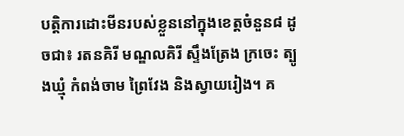បត្តិការដោះមីនរបស់ខ្លួននៅក្នុងខេត្តចំនួន៨ ដូចជា៖ រតនគិរី មណ្ឌលគិរី ស្ទឹងត្រែង ក្រចេះ ត្បូងឃ្មុំ កំពង់ចាម ព្រៃវែង និងស្វាយរៀង។ គ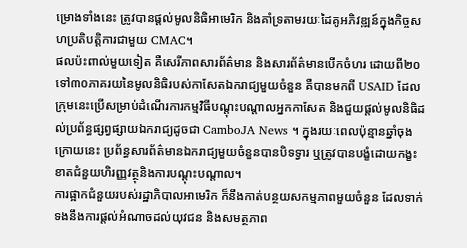ម្រោងទាំងនេះ ត្រូវបានផ្តល់មូលនិធិអាមេរិក និងគាំទ្រតាមរយៈដៃគូអភិវឌ្ឍន៍ក្នុងកិច្ចសហប្រតិបត្តិការជាមួយ CMAC។
ផលប៉ះពាល់មួយទៀត គឺសេរីភាពសារព័ត៌មាន និងសារព័ត៌មានបើកចំហរ ដោយពី២០ ទៅ៣០ភាគរយនៃមូលនិធិរបស់កាសែតឯករាជ្យមួយចំនួន គឺបានមកពី USAID ដែលក្រុមនេះប្រើសម្រាប់ដំណើរការកម្មវិធីបណ្តុះបណ្តាលអ្នកកាសែត និងជួយផ្តល់មូលនិធិដល់ប្រព័ន្ធផ្សព្វផ្សាយឯករាជ្យដូចជា CamboJA News ។ ក្នុងរយៈពេលប៉ុន្មានឆ្នាំចុងក្រោយនេះ ប្រព័ន្ធសារព័ត៌មានឯករាជ្យមួយចំនួនបានបិទទ្វារ ឬត្រូវបានបង្ខំដោយកង្ខះខាតជំនួយហិរញ្ញវត្ថុនិងការបណ្តុះបណ្តាល។
ការផ្អាកជំនួយរបស់រដ្ឋាភិបាលអាមេរិក ក៏នឹងកាត់បន្ថយសកម្មភាពមួយចំនួន ដែលទាក់ទងនឹងការផ្តល់អំណាចដល់យុវជន និងសមត្ថភាព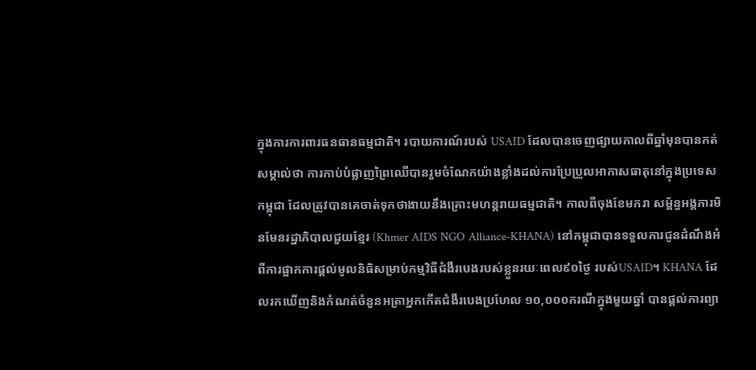ក្នុងការការពារធនធានធម្មជាតិ។ របាយការណ៍របស់ USAID ដែលបានចេញផ្សាយកាលពីឆ្នាំមុនបានកត់សម្គាល់ថា ការកាប់បំផ្លាញព្រៃឈើបានរួមចំណែកយ៉ាងខ្លាំងដល់ការប្រែប្រួលអាកាសធាតុនៅក្នុងប្រទេសកម្ពុជា ដែលត្រូវបានគេចាត់ទុកថាងាយនឹងគ្រោះមហន្តរាយធម្មជាតិ។ កាលពីចុងខែមករា សម្ព័ន្ធអង្គការមិនមែនរដ្ឋាភិបាលជួយខ្មែរ (Khmer AIDS NGO Alliance-KHANA) នៅកម្ពុជាបានទទួលការជូនដំណឹងអំពីការផ្អាកការផ្តល់មូលនិធិសម្រាប់កម្មវិធីជំងឺរបេងរបស់ខ្លួនរយៈពេល៩០ថ្ងៃ របស់USAID។ KHANA ដែលរកឃើញនិងកំណត់ចំនួនអត្រាអ្នកកើតជំងឺរបេងប្រហែល ១០,០០០ករណីក្នុងមួយឆ្នាំ បានផ្តល់ការព្យា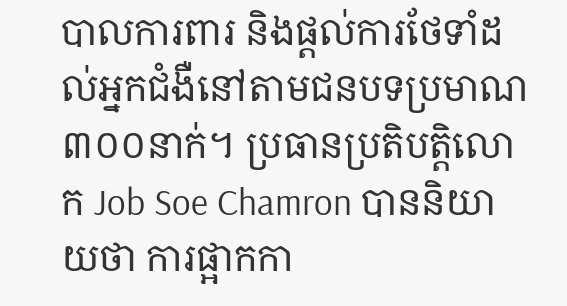បាលការពារ និងផ្តល់ការថែទាំដល់អ្នកជំងឺនៅតាមជនបទប្រមាណ៣០០នាក់។ ប្រធានប្រតិបត្តិលោក Job Soe Chamron បាននិយាយថា ការផ្អាកកា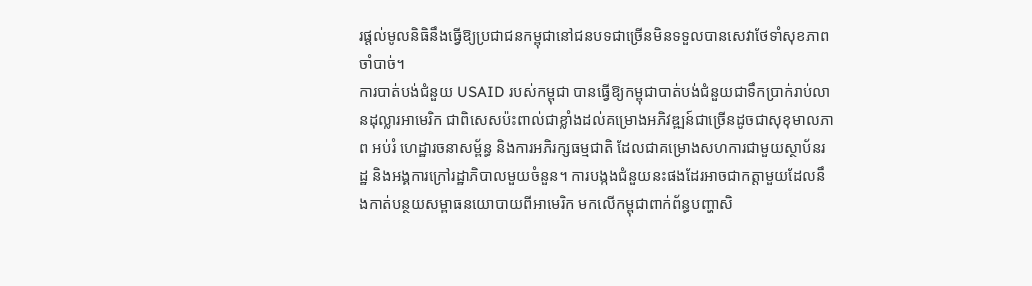រផ្តល់មូលនិធិនឹងធ្វើឱ្យប្រជាជនកម្ពុជានៅជនបទជាច្រើនមិនទទួលបានសេវាថែទាំសុខភាពចាំបាច់។
ការបាត់បង់ជំនួយ USAID របស់កម្ពុជា បានធ្វើឱ្យកម្ពុជាបាត់បង់ជំនួយជាទឹកប្រាក់រាប់លានដុល្លារអាមេរិក ជាពិសេសប៉ះពាល់ជាខ្លាំងដល់គម្រោងអភិវឌ្ឍន៍ជាច្រើនដូចជាសុខុមាលភាព អប់រំ ហេដ្ឋារចនាសម្ព័ន្ធ និងការអភិរក្សធម្មជាតិ ដែលជាគម្រោងសហការជាមួយស្ថាប័នរដ្ឋ និងអង្គការក្រៅរដ្ឋាភិបាលមួយចំនួន។ ការបង្កងជំនួយនះផងដែរអាចជាកត្តាមួយដែលនឹងកាត់បន្ថយសម្ពាធនយោបាយពីអាមេរិក មកលើកម្ពុជាពាក់ព័ន្ធបញ្ហាសិ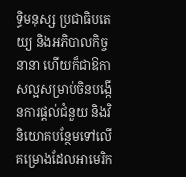ទ្ធិមនុស្ស ប្រជាធិបតេយ្យ និងអភិបាលកិច្ចនានា ហើយក៏ជាឱកាសល្អសម្រាប់ចិនបង្កើនការផ្តល់ជំនួយ និងវិនិយោគបន្ថែមទៅលើគម្រោងដែលអាមេរិក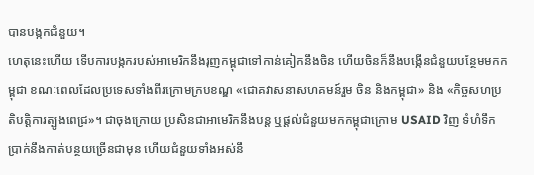បានបង្កកជំនួយ។
ហេតុនេះហើយ ទើបការបង្កករបស់អាមេរិកនឹងរុញកម្ពុជាទៅកាន់គៀកនឹងចិន ហើយចិនក៏នឹងបង្កើនជំនួយបន្ថែមមកកម្ពុជា ខណៈពេលដែលប្រទេសទាំងពីរក្រោមក្របខណ្ឌ «ជោគវាសនាសហគមន៍រួម ចិន និងកម្ពុជា» និង «កិច្ចសហប្រតិបត្តិការត្បូងពេជ្រ»។ ជាចុងក្រោយ ប្រសិនជាអាមេរិកនឹងបន្ត ឬផ្តល់ជំនួយមកកម្ពុជាក្រោម USAID វិញ ទំហំទឹកប្រាក់នឹងកាត់បន្ថយច្រើនជាមុន ហើយជំនួយទាំងអស់នឹ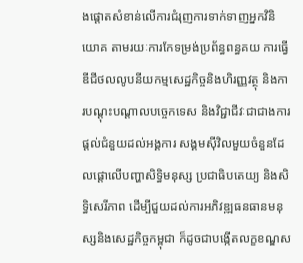ងផ្តោតសំខាន់លើការជំរុញការទាក់ទាញអ្នកវិនិយោគ តាមរយៈការកែទម្រង់ប្រព័ន្ធពន្ធគយ ការធ្វើឌីជីថលលូបនីយកម្មសេដ្ឋកិច្ចនិងហិរញ្ញវត្ថុ និងការបណ្តុះបណ្តាលបច្ចេកទេស និងវិជ្ជាជីវៈជាជាងការផ្តល់ជំនួយដល់អង្គការ សង្គមស៊ីវិលមួយចំនួនដែលផ្តោលើបញ្ហាសិទ្ធិមនុស្ស ប្រជាធិបតេយ្យ និងសិទ្ធិសេរីភាព ដើម្បីជួយដល់ការអភិវឌ្ឍធនធានមនុស្សនិងសេដ្ឋកិច្ចកម្ពុជា ក៏ដូចជាបង្កើតលក្ខខណ្ឌស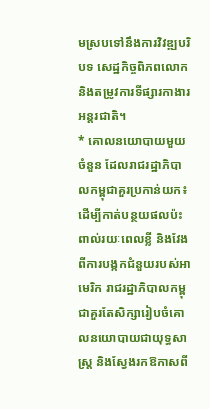មស្របទៅនឹងការវិវឌ្ឍបរិបទ សេដ្ឋកិច្ចពិភពលោក និងតម្រូវការទីផ្សារកាងារអន្តរជាតិ។
* គោលនយោបាយមួយចំនួន ដែលរាជរដ្ឋាភិបាលកម្ពុជាគួរប្រកាន់យក៖
ដើម្បីកាត់បន្ថយផលប៉ះពាល់រយៈពេលខ្លី និងវែងពីការបង្កកជំនួយរបស់អាមេរិក រាជរដ្ឋាភិបាលកម្ពុជាគួរតែសិក្សារៀបចំគោលនយោបាយជាយុទ្ធសាស្រ្ត និងស្វែងរកឱកាសពី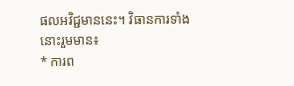ផលអវិជ្ជមាននេះ។ វិធានការទាំងនោះរួមមាន៖
* ការព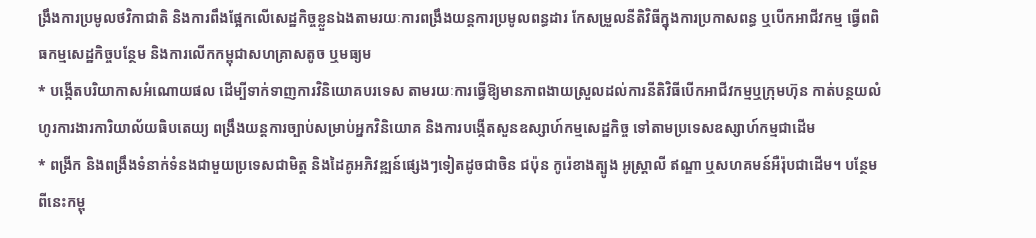ង្រឹងការប្រមូលថវិកាជាតិ និងការពឹងផ្អែកលើសេដ្ឋកិច្ចខ្លួនឯងតាមរយៈការពង្រឹងយន្តការប្រមូលពន្ធដារ កែសម្រួលនីតិវិធីក្នុងការប្រកាសពន្ធ ឬបើកអាជីវកម្ម ធ្វើពពិធកម្មសេដ្ឋកិច្ចបន្ថែម និងការលើកកម្ពុជាសហគ្រាសតូច ឬមធ្យម
* បង្កើតបរិយាកាសអំណោយផល ដើម្បីទាក់ទាញការវិនិយោគបរទេស តាមរយៈការធ្វើឱ្យមានភាពងាយស្រួលដល់ការនីតិវិធីបើកអាជីវកម្មឬក្រុមហ៊ុន កាត់បន្ថយលំហូរការងារការិយាល័យធិបតេយ្យ ពង្រឹងយន្តការច្បាប់សម្រាប់អ្នកវិនិយោគ និងការបង្កើតសួនឧស្សាហ៍កម្មសេដ្ឋកិច្ច ទៅតាមប្រទេសឧស្សាហ៍កម្មជាដើម
* ពង្រីក និងពង្រឹងទំនាក់ទំនងជាមួយប្រទេសជាមិត្ត និងដៃគូអភិវឌ្ឍន៍ផ្សេងៗទៀតដូចជាចិន ជប៉ុន កូរ៉េខាងត្បូង អូស្រ្តាលី ឥណ្ឌា ឬសហគមន៍អឺរ៉ុបជាដើម។ បន្ថែមពីនេះកម្ពុ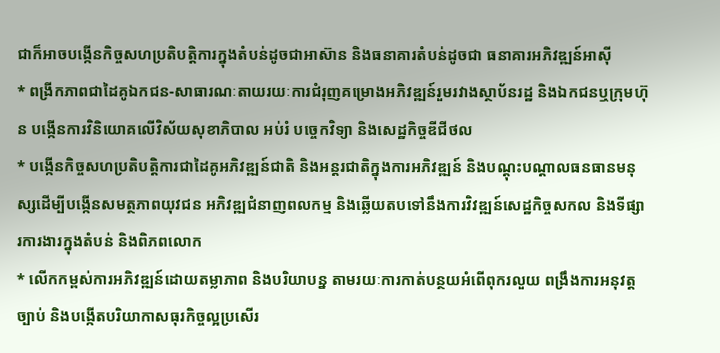ជាក៏អាចបង្កើនកិច្ចសហប្រតិបត្តិការក្នុងតំបន់ដូចជាអាស៊ាន និងធនាគារតំបន់ដូចជា ធនាគារអភិវឌ្ឍន៍អាស៊ី
* ពង្រីកភាពជាដៃគូឯកជន-សាធារណៈតាយរយៈការជំរុញគម្រោងអភិវឌ្ឍន៍រួមរវាងស្ថាប័នរដ្ឋ និងឯកជនឬក្រុមហ៊ុន បង្កើនការវិនិយោគលើវិស័យសុខាភិបាល អប់រំ បច្ចេកវិទ្យា និងសេដ្ឋកិច្ចឌីជីថល
* បង្កើនកិច្ចសហប្រតិបត្តិការជាដៃគូអភិវឌ្ឍន៍ជាតិ និងអន្តរជាតិក្នុងការអភិវឌ្ឍន៍ និងបណ្តុះបណ្តាលធនធានមនុស្សដើម្បីបង្កើនសមត្ថភាពយុវជន អភិវឌ្ឍជំនាញពលកម្ម និងឆ្លើយតបទៅនឹងការវិវឌ្ឍន៍សេដ្ឋកិច្ចសកល និងទីផ្សារការងារក្នុងតំបន់ និងពិភពលោក
* លើកកម្ពស់ការអភិវឌ្ឍន៍ដោយតម្លាភាព និងបរិយាបន្ន តាមរយៈការកាត់បន្ថយអំពើពុករលួយ ពង្រឹងការអនុវត្តច្បាប់ និងបង្កើតបរិយាកាសធុរកិច្ចល្អប្រសើរ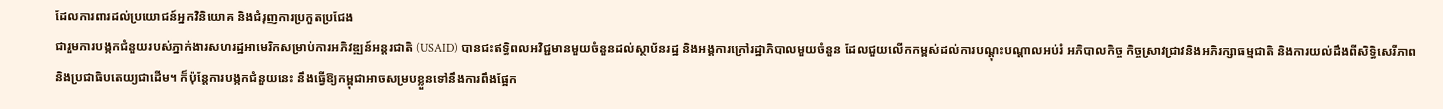ដែលការពារដល់ប្រយោជន៍អ្នកវិនិយោគ និងជំរុញការប្រកួតប្រជែង
ជារួមការបង្កកជំនួយរបស់ភ្នាក់ងារសហរដ្ឋអាមេរិកសម្រាប់ការអភិវឌ្ឍន៍អន្តរជាតិ (USAID) បានជះឥទ្ធិពលអវិជ្ជមានមួយចំនួនដល់ស្ថាប័នរដ្ឋ និងអង្គការក្រៅរដ្ឋាភិបាលមួយចំនួន ដែលជួយលើកកម្ពស់ដល់ការបណ្តុះបណ្តាលអប់រំ អភិបាលកិច្ច កិច្ចស្រាវជ្រាវនិងអភិរក្សាធម្មជាតិ និងការយល់ដឹងពីសិទ្ធិសេរីភាព និងប្រជាធិបតេយ្យជាដើម។ ក៏ប៉ុន្តែការបង្កកជំនួយនេះ នឹងធ្វើឱ្យកម្ពុជាអាចសម្របខ្លួនទៅនឹងការពឹងផ្អែក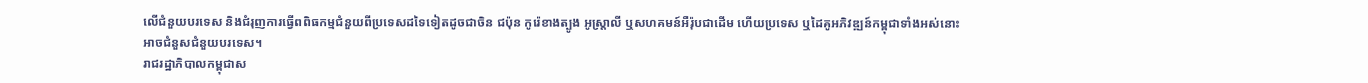លើជំនួយបរទេស និងជំរុញការធ្វើពពិធកម្មជំនួយពីប្រទេសដទៃទៀតដូចជាចិន ជប៉ុន កូរ៉េខាងត្បូង អូស្រ្តាលី ឬសហគមន៍អឺរ៉ុបជាដើម ហើយប្រទេស ឬដៃគូអភិវឌ្ឍន៍កម្ពុជាទាំងអស់នោះអាចជំនួសជំនួយបរទេស។
រាជរដ្ឋាភិបាលកម្ពុជាស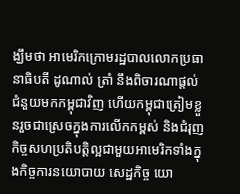ង្ឃឹមថា អាមេរិកក្រោមរដ្ឋបាលលោកប្រធានាធិបតី ដូណាល់ ត្រាំ នឹងពិចារណាផ្តល់ជំនួយមកកម្ពុជាវិញ ហើយកម្ពុជាត្រៀមខ្លួនរួចជាស្រេចក្នុងការលើកកម្ពស់ និងជំរុញកិច្ចសហប្រតិបត្តិល្អជាមួយអាមេរិកទាំងក្នុងកិច្ចការនយោបាយ សេដ្ឋកិច្ច យោ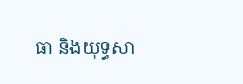ធា និងយុទ្ធសា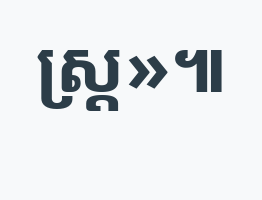ស្រ្ត»៕